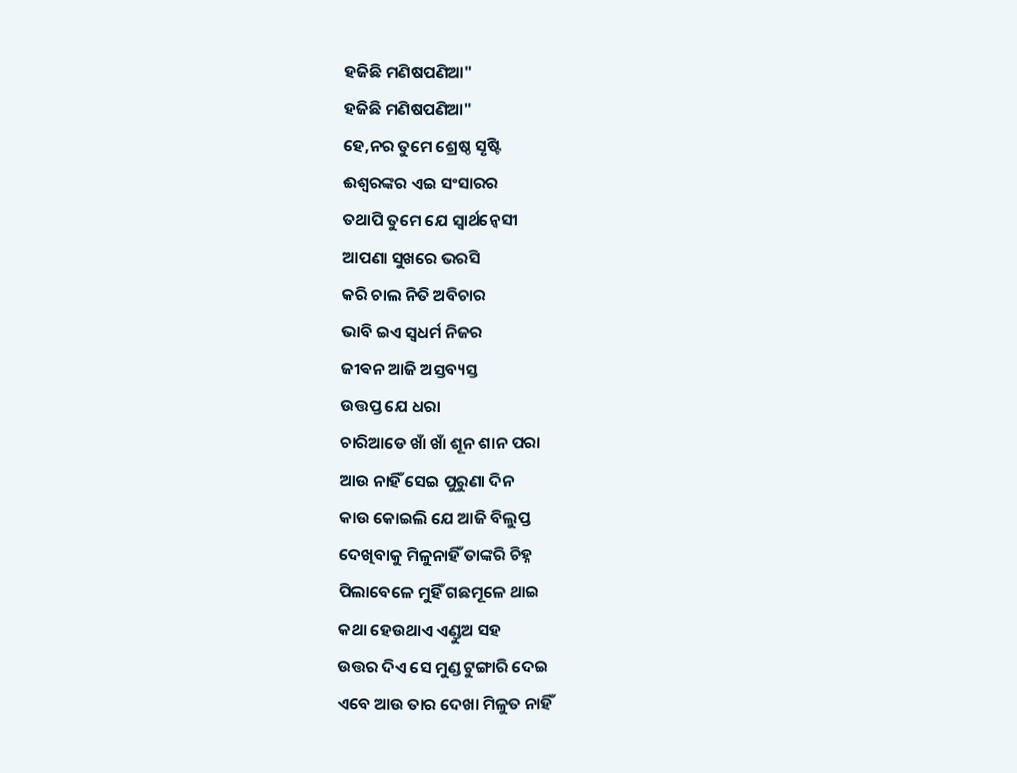ହଜିଛି ମଣିଷପଣିଆ"
ହଜିଛି ମଣିଷପଣିଆ"
ହେ,ନର ତୁମେ ଶ୍ରେଷ୍ଠ ସୃଷ୍ଟି
ଈଶ୍ୱରଙ୍କର ଏଇ ସଂସାରର
ତଥାପି ତୁମେ ଯେ ସ୍ୱାର୍ଥନ୍ୱେସୀ
ଆପଣା ସୁଖରେ ଭରସି
କରି ଚାଲ ନିତି ଅବିଚାର
ଭାବି ଇଏ ସ୍ୱଧର୍ମ ନିଜର
ଜୀଵନ ଆଜି ଅସ୍ତବ୍ୟସ୍ତ
ଉତ୍ତପ୍ତ ଯେ ଧରା
ଚାରିଆଡେ ଖାଁ ଖାଁ ଶୂନ ଶାନ ପରା
ଆଉ ନାହିଁ ସେଇ ପୁରୁଣା ଦିନ
କାଉ କୋଇଲି ଯେ ଆଜି ବିଲୁପ୍ତ
ଦେଖିବାକୁ ମିଳୁନାହିଁ ତାଙ୍କରି ଚିହ୍ନ
ପିଲାବେଳେ ମୁହିଁ ଗଛମୂଳେ ଥାଇ
କଥା ହେଉଥାଏ ଏଣ୍ଡୁଅ ସହ
ଉତ୍ତର ଦିଏ ସେ ମୁଣ୍ଡ ଟୁଙ୍ଗାରି ଦେଇ
ଏବେ ଆଉ ତାର ଦେଖା ମିଳୁତ ନାହିଁ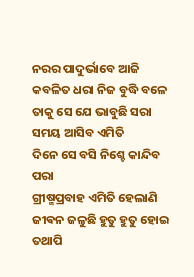ନରର ପାଦୁର୍ଭାବେ ଆଜି
କବଳିତ ଧରା ନିଜ ବୁଦ୍ଧି ବଳେ
ତାକୁ ସେ ଯେ ଭାବୁଛି ସରା
ସମୟ ଆସିବ ଏମିତି
ଦିନେ ସେ ବସି ନିଶ୍ଚେ କାନ୍ଦିବ ପରା
ଗ୍ରୀଷ୍ମପ୍ରବାହ ଏମିତି ହେଲାଣି
ଜୀଵନ ଜଳୁଛି ହୁତୁ ହୁତୁ ହୋଇ
ତଥାପି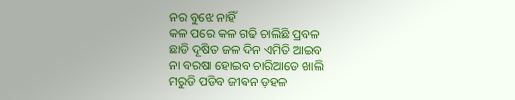ନର ବୁଝେ ନାହିଁ
କଳ ପରେ କଳ ଗଢି ଚାଲିଛି ପ୍ରବଳ
ଛାଡି ଦୂଷିତ ଜଳ ଦିନ ଏମିତି ଆଇବ
ନା ବରଷା ହୋଇବ ଚାରିଆଡେ ଖାଲି
ମରୁଡି ପଡିବ ଜୀଵନ ଡ଼ହଳ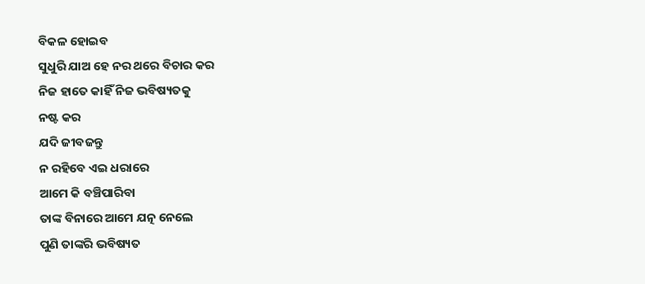ବିକଳ ହୋଇବ
ସୁଧୁରି ଯାଅ ହେ ନର ଥରେ ବିଚାର କର
ନିଜ ହାତେ କାହିଁ ନିଜ ଭବିଷ୍ୟତକୁ
ନଷ୍ଟ କର
ଯଦି ଜୀବଜନ୍ତୁ
ନ ରହିବେ ଏଇ ଧରାରେ
ଆମେ କି ବଞ୍ଚିପାରିବା
ତାଙ୍କ ବିନାରେ ଆମେ ଯତ୍ନ ନେଲେ
ପୁଣି ତାଙ୍କରି ଭବିଷ୍ୟତ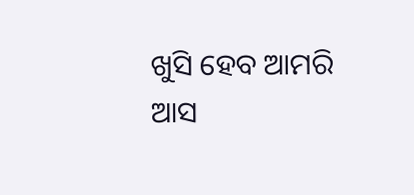ଖୁସି ହେବ ଆମରି
ଆସ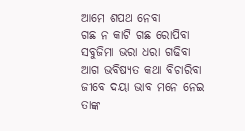ଆମେ ଶପଥ ନେବା
ଗଛ ନ କାଟି ଗଛ ରୋପିବା
ସବୁଜିମା ଭରା ଧରା ଗଢିବା
ଆଗ ଭବିଷ୍ୟତ କଥା ବିଚାରିବା
ଜୀବେ ଦୟା ଭାବ ମନେ ନେଇ
ତାଙ୍କ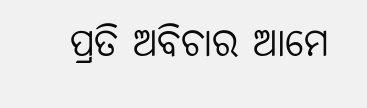ପ୍ରତି ଅବିଚାର ଆମେ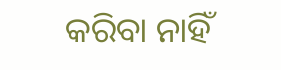କରିବା ନାହିଁ